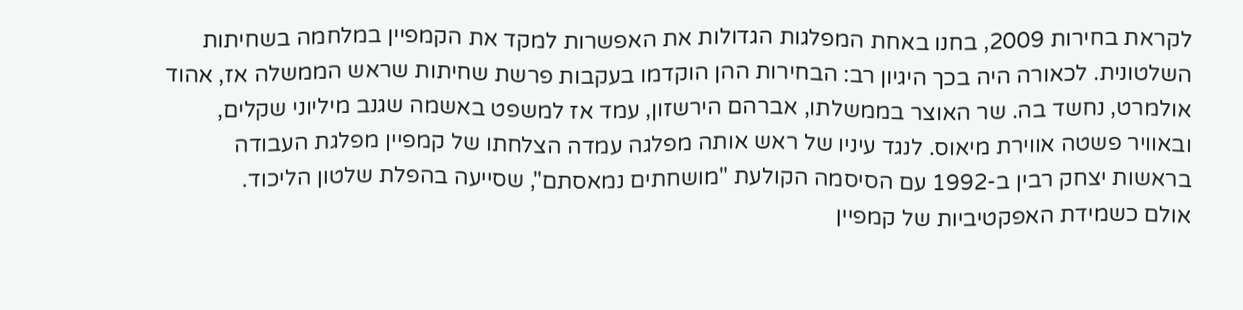לקראת בחירות 2009, בחנו באחת המפלגות הגדולות את האפשרות למקד את הקמפיין במלחמה בשחיתות השלטונית. לכאורה היה בכך היגיון רב: הבחירות ההן הוקדמו בעקבות פרשת שחיתות שראש הממשלה אז, אהוד אולמרט, נחשד בה. שר האוצר בממשלתו, אברהם הירשזון, עמד אז למשפט באשמה שגנב מיליוני שקלים, ובאוויר פשטה אווירת מיאוס. לנגד עיניו של ראש אותה מפלגה עמדה הצלחתו של קמפיין מפלגת העבודה בראשות יצחק רבין ב-1992 עם הסיסמה הקולעת "מושחתים נמאסתם", שסייעה בהפלת שלטון הליכוד.
אולם כשמידת האפקטיביות של קמפיין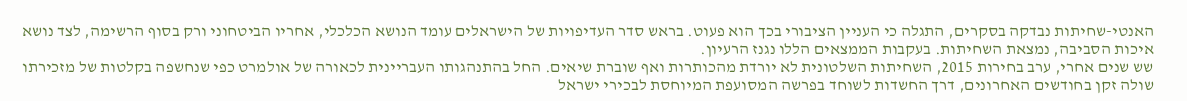האנטי-שחיתות נבדקה בסקרים, התגלה כי העניין הציבורי בכך הוא פעוט. בראש סדר העדיפויות של הישראלים עומד הנושא הכלכלי, אחריו הביטחוני ורק בסוף הרשימה, לצד נושא איכות הסביבה, נמצאת השחיתות. בעקבות הממצאים הללו נגנז הרעיון.
שש שנים אחרי, ערב בחירות 2015, השחיתות השלטונית לא יורדת מהכותרות ואף שוברת שיאים. החל בהתנהגותו העבריינית לכאורה של אולמרט כפי שנחשפה בקלטות של מזכירתו שולה זקן בחודשים האחרונים, דרך החשדות לשוחד בפרשה המסועפת המיוחסת לבכירי ישראל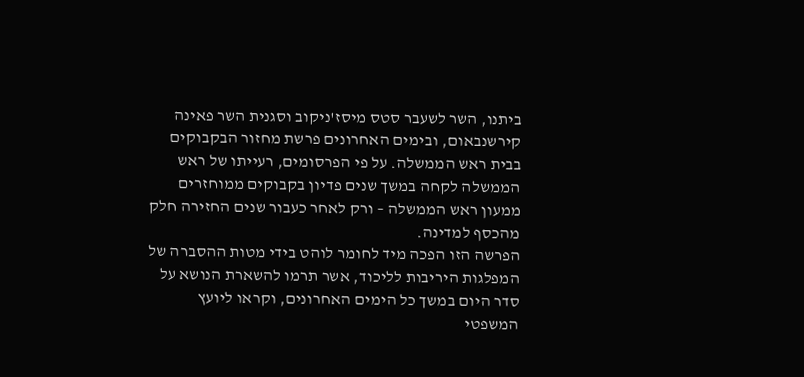ביתנו, השר לשעבר סטס מיסז'ניקוב וסגנית השר פאינה קירשנבאום, ובימים האחרונים פרשת מחזור הבקבוקים בבית ראש הממשלה. על פי הפרסומים, רעייתו של ראש הממשלה לקחה במשך שנים פדיון בקבוקים ממוחזרים ממעון ראש הממשלה – ורק לאחר כעבור שנים החזירה חלק מהכסף למדינה.
הפרשה הזו הפכה מיד לחומר לוהט בידי מטות ההסברה של המפלגות היריבות לליכוד, אשר תרמו להשארת הנושא על סדר היום במשך כל הימים האחרונים, וקראו ליועץ המשפטי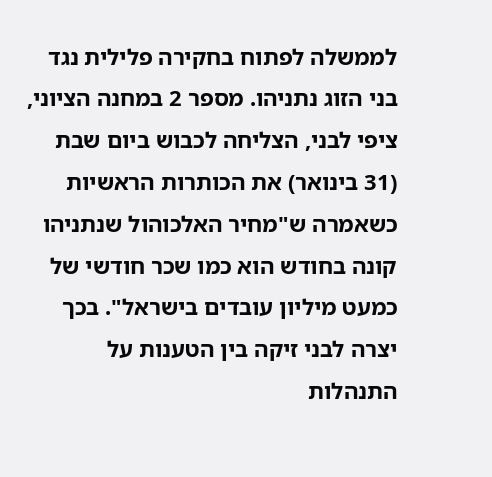לממשלה לפתוח בחקירה פלילית נגד בני הזוג נתניהו. מספר 2 במחנה הציוני, ציפי לבני, הצליחה לכבוש ביום שבת (31 בינואר) את הכותרות הראשיות כשאמרה ש"מחיר האלכוהול שנתניהו קונה בחודש הוא כמו שכר חודשי של כמעט מיליון עובדים בישראל". בכך יצרה לבני זיקה בין הטענות על התנהלות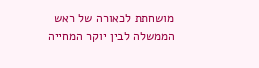מושחתת לכאורה של ראש הממשלה לבין יוקר המחייה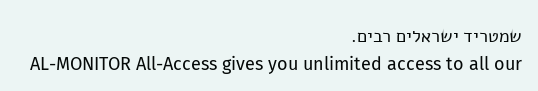שמטריד ישראלים רבים.
AL-MONITOR All-Access gives you unlimited access to all our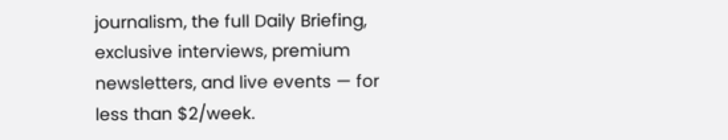journalism, the full Daily Briefing, exclusive interviews, premium newsletters, and live events — for less than $2/week.